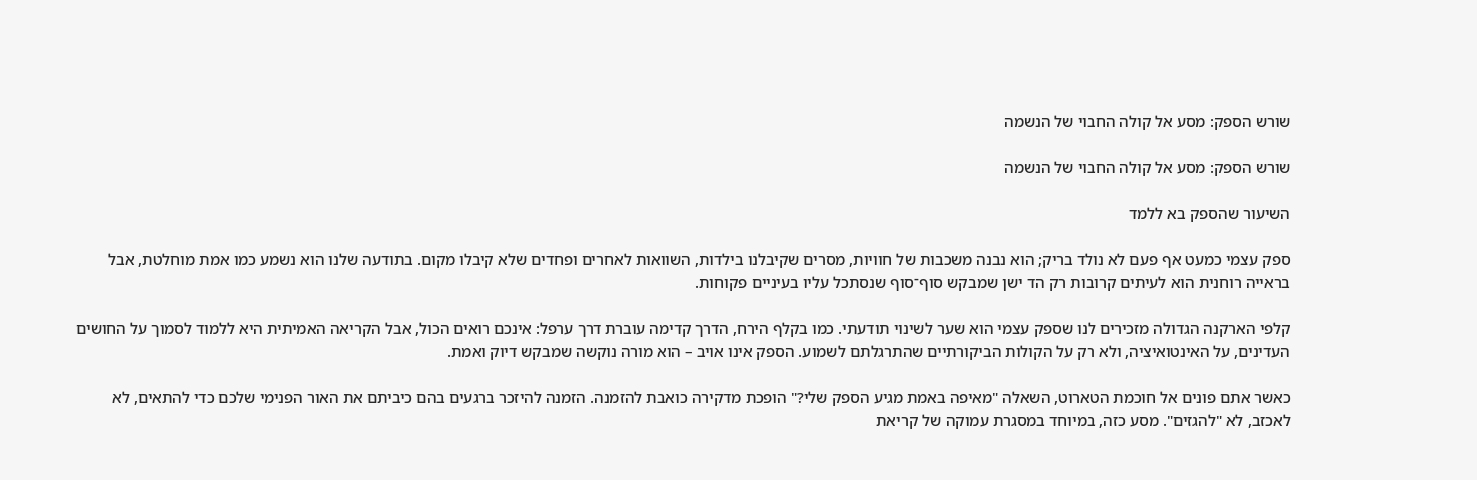שורש הספק: מסע אל קולה החבוי של הנשמה

שורש הספק: מסע אל קולה החבוי של הנשמה

השיעור שהספק בא ללמד

ספק עצמי כמעט אף פעם לא נולד בריק; הוא נבנה משכבות של חוויות, מסרים שקיבלנו בילדות, השוואות לאחרים ופחדים שלא קיבלו מקום. בתודעה שלנו הוא נשמע כמו אמת מוחלטת, אבל בראייה רוחנית הוא לעיתים קרובות רק הד ישן שמבקש סוף־סוף שנסתכל עליו בעיניים פקוחות.

קלפי הארקנה הגדולה מזכירים לנו שספק עצמי הוא שער לשינוי תודעתי. כמו בקלף הירח, הדרך קדימה עוברת דרך ערפל: אינכם רואים הכול, אבל הקריאה האמיתית היא ללמוד לסמוך על החושים העדינים, על האינטואיציה, ולא רק על הקולות הביקורתיים שהתרגלתם לשמוע. הספק אינו אויב – הוא מורה נוקשה שמבקש דיוק ואמת.

כאשר אתם פונים אל חוכמת הטארוט, השאלה "מאיפה באמת מגיע הספק שלי?" הופכת מדקירה כואבת להזמנה. הזמנה להיזכר ברגעים בהם כיביתם את האור הפנימי שלכם כדי להתאים, לא לאכזב, לא "להגזים". מסע כזה, במיוחד במסגרת עמוקה של קריאת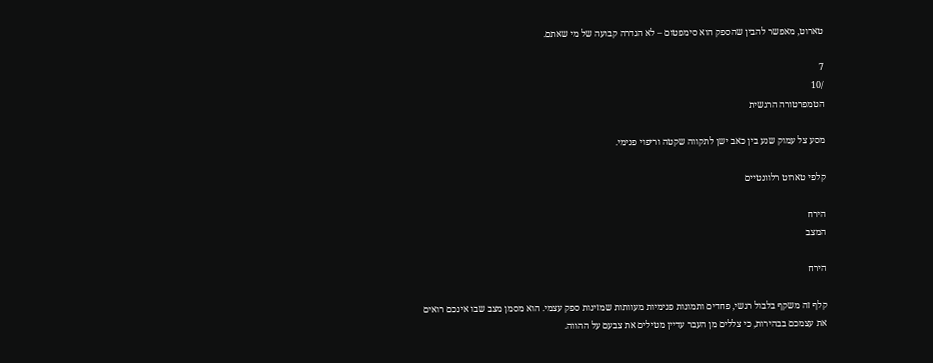טארוט, מאפשר להבין שהספק הוא סימפטום – לא הגדרה קבועה של מי שאתם.

7
/10
הטמפרטורה הרגשית

מסע צל עמוק שנע בין כאב ישן לתקווה שקטה וריפוי פנימי.

קלפי טארוט רלוונטיים

הירח
המצב

הירח

קלף זה משקף בלבול רגשי, פחדים ותמונות פנימיות מעוותות שמזינות ספק עצמי. הוא מסמן מצב שבו אינכם רואים את עצמכם בבהירות, כי צללים מן העבר עדיין מטילים את צבעם על ההווה.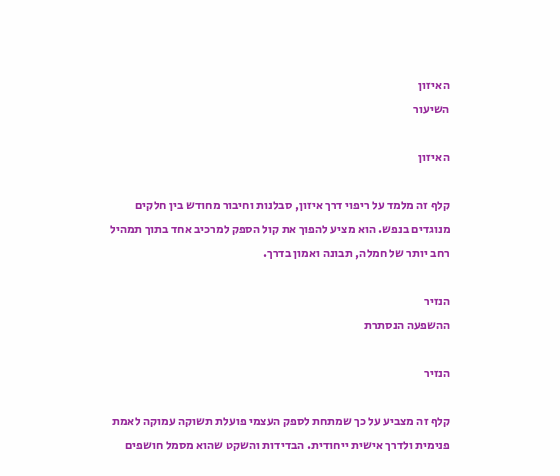האיזון
השיעור

האיזון

קלף זה מלמד על ריפוי דרך איזון, סבלנות וחיבור מחודש בין חלקים מנוגדים בנפש. הוא מציע להפוך את קול הספק למרכיב אחד בתוך תמהיל רחב יותר של חמלה, תבונה ואמון בדרך.

הנזיר
ההשפעה הנסתרת

הנזיר

קלף זה מצביע על כך שמתחת לספק העצמי פועלת תשוקה עמוקה לאמת פנימית ולדרך אישית ייחודית. הבדידות והשקט שהוא מסמל חושפים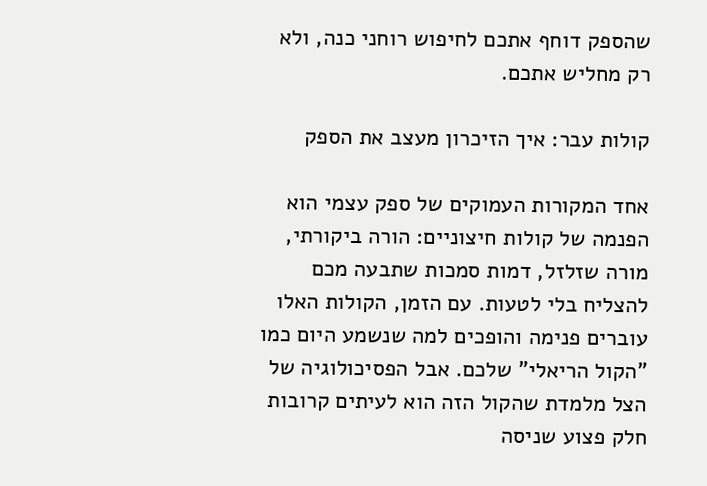שהספק דוחף אתכם לחיפוש רוחני כנה, ולא רק מחליש אתכם.

קולות עבר: איך הזיכרון מעצב את הספק

אחד המקורות העמוקים של ספק עצמי הוא הפנמה של קולות חיצוניים: הורה ביקורתי, מורה שזלזל, דמות סמכות שתבעה מכם להצליח בלי לטעות. עם הזמן, הקולות האלו עוברים פנימה והופכים למה שנשמע היום כמו "הקול הריאלי" שלכם. אבל הפסיכולוגיה של הצל מלמדת שהקול הזה הוא לעיתים קרובות חלק פצוע שניסה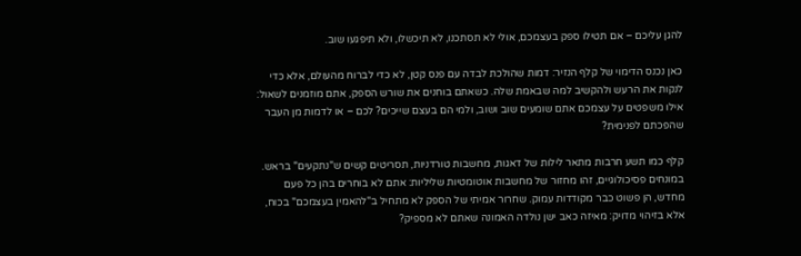להגן עליכם – אם תטילו ספק בעצמכם, אולי לא תסתכנו, לא תיכשלו, ולא תיפגעו שוב.

כאן נכנס הדימוי של קלף הנזיר: דמות שהולכת לבדה עם פנס קטן, לא כדי לברוח מהעולם, אלא כדי לנקות את הרעש ולהקשיב למה שבאמת שלה. כשאתם בוחנים את שורש הספק, אתם מוזמנים לשאול: אילו משפטים על עצמכם אתם שומעים שוב ושוב, ולמי הם בעצם שייכים? לכם – או לדמות מן העבר שהפכתם לפנימית?

קלף כמו תשע חרבות מתאר לילות של דאגות, מחשבות טורדניות, תסריטים קשים ש"נתקעים" בראש. במונחים פסיכולוגיים, זהו מחזור של מחשבות אוטומטיות שליליות: אתם לא בוחרים בהן כל פעם מחדש, הן פשוט כבר מקודדות עמוק. שחרור אמיתי של הספק לא מתחיל ב"להאמין בעצמכם" בכוח, אלא בזיהוי מדויק: מאיזה כאב ישן נולדה האמונה שאתם לא מספיק?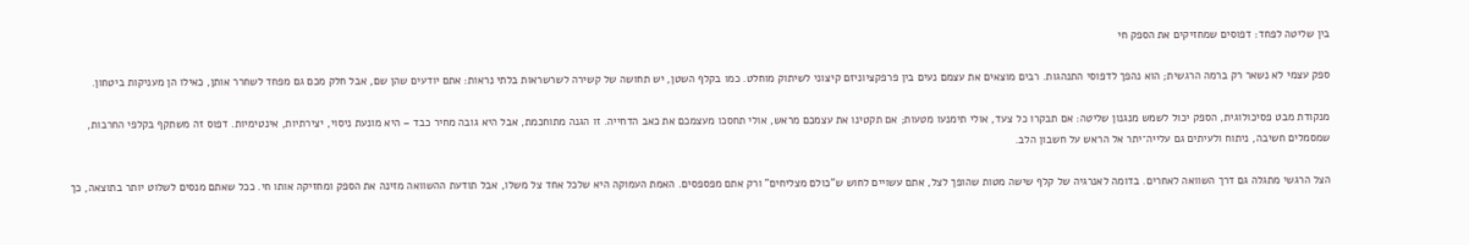בין שליטה לפחד: דפוסים שמחזיקים את הספק חי

ספק עצמי לא נשאר רק ברמה הרגשית; הוא נהפך לדפוסי התנהגות. רבים מוצאים את עצמם נעים בין פרפקציוניזם קיצוני לשיתוק מוחלט. כמו בקלף השטן, יש תחושה של קשירה לשרשראות בלתי נראות: אתם יודעים שהן שם, אבל חלק מכם גם מפחד לשחרר אותן, כאילו הן מעניקות ביטחון.

מנקודת מבט פסיכולוגית, הספק יכול לשמש מנגנון שליטה: אם תבקרו כל צעד, אולי תימנעו מטעות; אם תקטינו את עצמכם מראש, אולי תחסכו מעצמכם את כאב הדחייה. זו הגנה מתוחכמת, אבל היא גובה מחיר כבד – היא מונעת ניסוי, יצירתיות, אינטימיות. דפוס זה משתקף בקלפי החרבות, שמסמלים חשיבה, ניתוח ולעיתים גם עלייה־יתר אל הראש על חשבון הלב.

הצל הרגשי מתגלה גם דרך השוואה לאחרים. בדומה לאנרגיה של קלף שישה מטות שהופך לצל, אתם עשויים לחוש ש"כולם מצליחים" ורק אתם מפספסים. האמת העמוקה היא שלכל אחד צל משלו, אבל תודעת ההשוואה מזינה את הספק ומחזיקה אותו חי. ככל שאתם מנסים לשלוט יותר בתוצאה, כך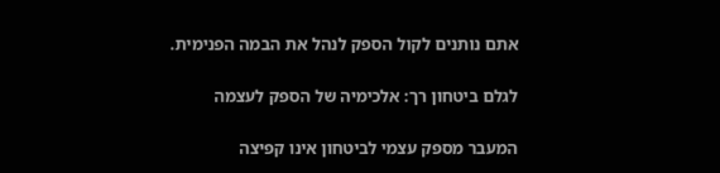אתם נותנים לקול הספק לנהל את הבמה הפנימית.

לגלם ביטחון רך: אלכימיה של הספק לעצמה

המעבר מספק עצמי לביטחון אינו קפיצה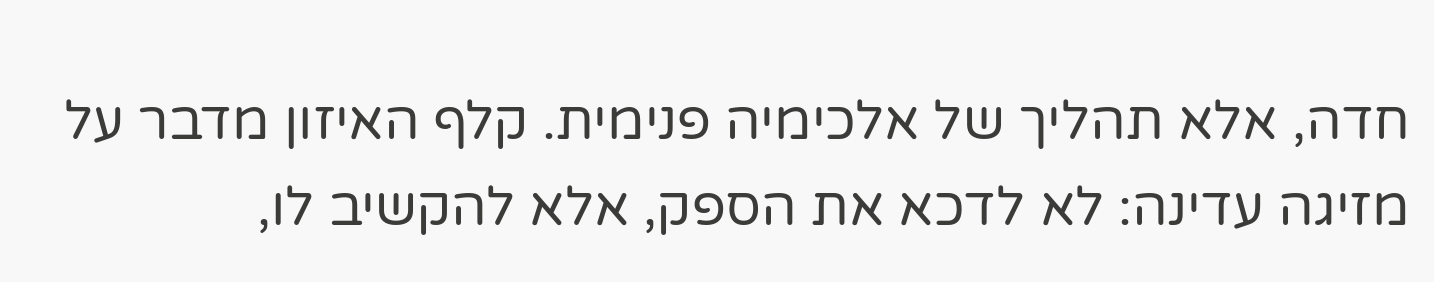חדה, אלא תהליך של אלכימיה פנימית. קלף האיזון מדבר על מזיגה עדינה: לא לדכא את הספק, אלא להקשיב לו,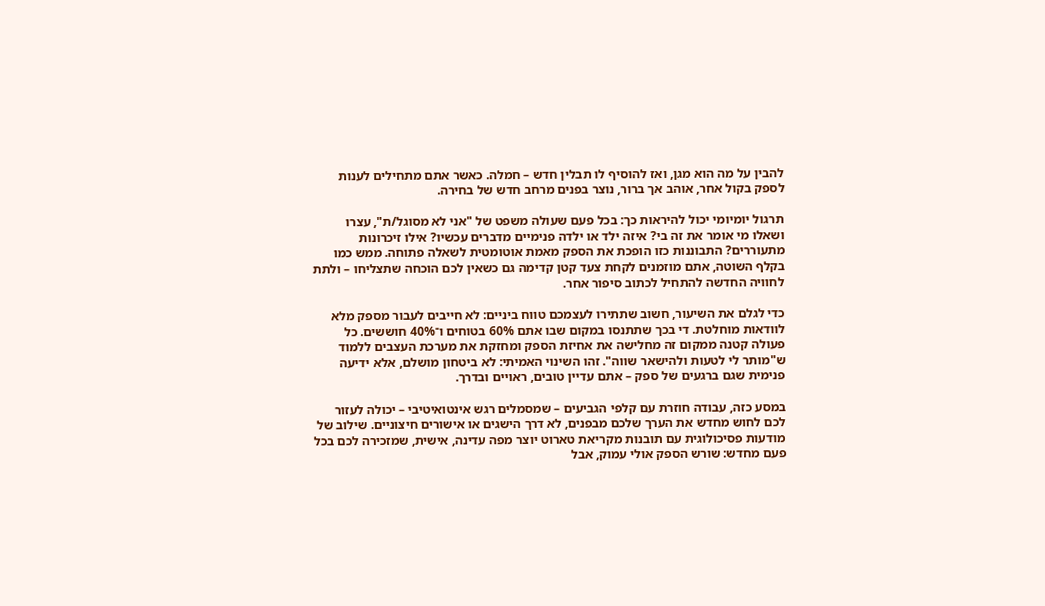להבין על מה הוא מגן, ואז להוסיף לו תבלין חדש – חמלה. כאשר אתם מתחילים לענות לספק בקול אחר, אוהב אך ברור, נוצר בפנים מרחב חדש של בחירה.

תרגול יומיומי יכול להיראות כך: בכל פעם שעולה משפט של "אני לא מסוגל/ת", עצרו ושאלו מי אומר את זה בי? איזה ילד או ילדה פנימיים מדברים עכשיו? אילו זיכרונות מתעוררים? התבוננות כזו הופכת את הספק מאמת אוטומטית לשאלה פתוחה. ממש כמו בקלף השוטה, אתם מוזמנים לקחת צעד קטן קדימה גם כשאין לכם הוכחה שתצליחו – ולתת לחוויה החדשה להתחיל לכתוב סיפור אחר.

כדי לגלם את השיעור, חשוב שתתירו לעצמכם טווח ביניים: לא חייבים לעבור מספק מלא לוודאות מוחלטת. די בכך שתתנסו במקום שבו אתם 60% בטוחים ו־40% חוששים. כל פעולה קטנה ממקום זה מחלישה את אחיזת הספק ומחזקת את מערכת העצבים ללמוד ש"מותר לי לטעות ולהישאר שווה". זהו השינוי האמיתי: לא ביטחון מושלם, אלא ידיעה פנימית שגם ברגעים של ספק – אתם עדיין טובים, ראויים ובדרך.

במסע כזה, עבודה חוזרת עם קלפי הגביעים – שמסמלים רגש אינטואיטיבי – יכולה לעזור לכם לחוש מחדש את הערך שלכם מבפנים, לא דרך הישגים או אישורים חיצוניים. שילוב של מודעות פסיכולוגית עם תובנות מקריאת טארוט יוצר מפה עדינה, אישית, שמזכירה לכם בכל פעם מחדש: שורש הספק אולי עמוק, אבל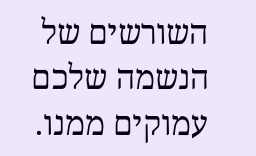השורשים של הנשמה שלכם עמוקים ממנו.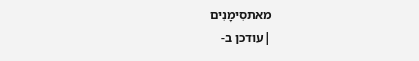מאתסִימָנִים
|עודכן ב-